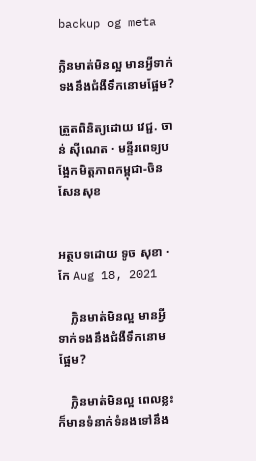backup og meta

ក្លិនមាត់មិនល្អ មានអ្វីទាក់ទងនឹងជំងឺទឹកនោមផ្អែម?

ត្រួតពិនិត្យដោយ វេជ្ជ. ចាន់ ស៊ីណេត · មន្ទីរពេទ្យបង្អែកមិត្តភាពកម្ពុជា-ចិន សែនសុខ


អត្ថបទដោយ ទូច សុខា · កែ Aug 18, 2021

    ក្លិនមាត់មិនល្អ មានអ្វីទាក់ទងនឹងជំងឺទឹកនោមផ្អែម?

    ក្លិនមាត់មិនល្អ ពេលខ្លះក៏មានទំនាក់ទំនងទៅនឹង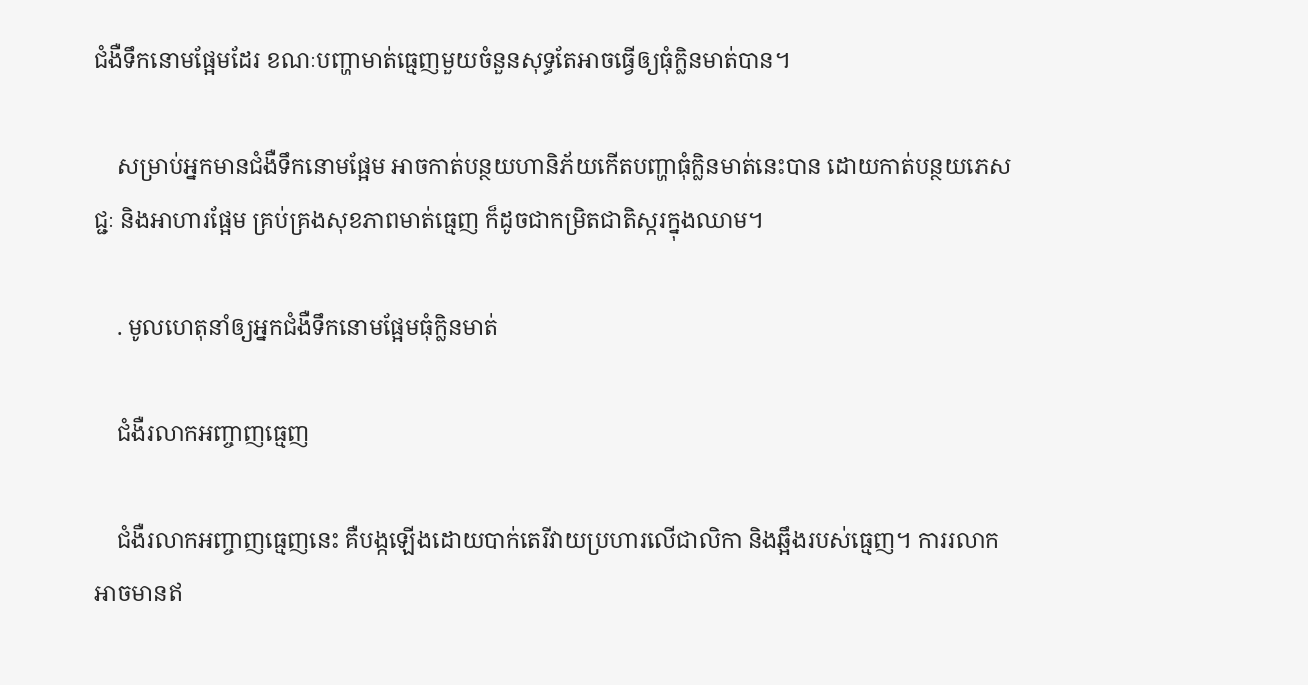ជំងឺទឹកនោមផ្អែមដែរ ខណៈបញ្ហាមាត់ធ្មេញមួយចំនួនសុទ្ធតែអាចធ្វើឲ្យធុំក្លិនមាត់បាន។

    សម្រាប់អ្នកមានជំងឺទឹកនោមផ្អែម អាចកាត់បន្ថយហានិភ័យកើតបញ្ហាធុំក្លិនមាត់នេះបាន ដោយកាត់បន្ថយភេសជ្ជៈ និងអាហារផ្អែម គ្រប់គ្រងសុខភាពមាត់ធ្មេញ ក៏ដូចជាកម្រិតជាតិស្ករក្នុងឈាម។

    . មូលហេតុនាំឲ្យអ្នកជំងឺទឹកនោមផ្អែមធុំក្លិនមាត់

    ជំងឺរលាកអញ្ចាញធ្មេញ

    ជំងឺរលាកអញ្ចាញធ្មេញនេះ គឺបង្កឡើងដោយបាក់តេរីវាយប្រហារលើជាលិកា និងឆ្អឹងរបស់ធ្មេញ។ ការរលាកអាចមានឥ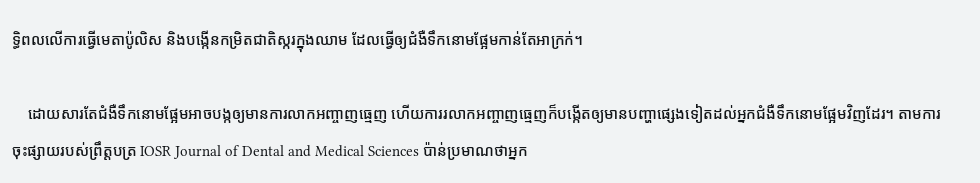ទ្ធិពលលើការធ្វើមេតាប៉ូលិស និងបង្កើនកម្រិតជាតិស្ករក្នុងឈាម ដែលធ្វើឲ្យជំងឺទឹកនោមផ្អែមកាន់តែអាក្រក់។

    ដោយសារតែជំងឺទឹកនោមផ្អែមអាចបង្កឲ្យមានការលាកអញ្ចាញធ្មេញ ហើយការរលាកអញ្ចាញធ្មេញក៏បង្កើតឲ្យមានបញ្ហាផ្សេងទៀតដល់អ្នកជំងឺទឹកនោមផ្អែមវិញដែរ។ តាមការចុះផ្សាយរបស់ព្រឹត្តបត្រ IOSR Journal of Dental and Medical Sciences ប៉ាន់ប្រមាណថាអ្នក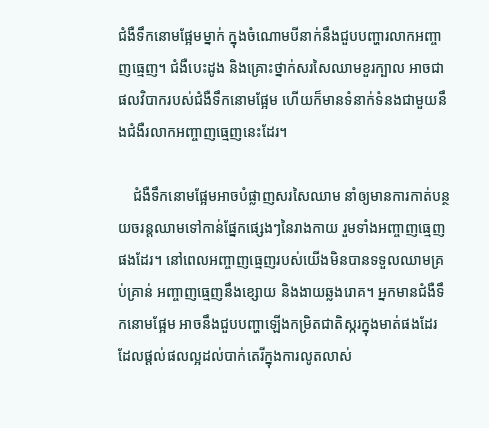ជំងឺទឹកនោមផ្អែមម្នាក់ ក្នុងចំណោមបីនាក់នឹងជួបបញ្ហារលាកអញ្ចាញធ្មេញ។ ជំងឺបេះដូង និងគ្រោះថ្នាក់សរសៃឈាមខួរក្បាល អាចជាផលវិបាករបស់ជំងឺទឹកនោមផ្អែម ហើយក៏មានទំនាក់ទំនងជាមួយនឹងជំងឺរលាកអញ្ចាញធ្មេញនេះដែរ។

    ជំងឺទឹកនោមផ្អែមអាចបំផ្លាញសរសៃឈាម នាំឲ្យមានការកាត់បន្ថយចរន្តឈាមទៅកាន់ផ្នែកផ្សេងៗនៃរាងកាយ រួមទាំងអញ្ចាញធ្មេញផងដែរ។ នៅពេលអញ្ចាញធ្មេញរបស់យើងមិនបានទទួលឈាមគ្រប់គ្រាន់ អញ្ចាញធ្មេញនឹងខ្សោយ និងងាយឆ្លងរោគ។ អ្នកមានជំងឺទឹកនោមផ្អែម អាចនឹងជួបបញ្ហាឡើងកម្រិតជាតិស្ករក្នុងមាត់ផងដែរ ដែលផ្ដល់ផលល្អដល់បាក់តេរីក្នុងការលូតលាស់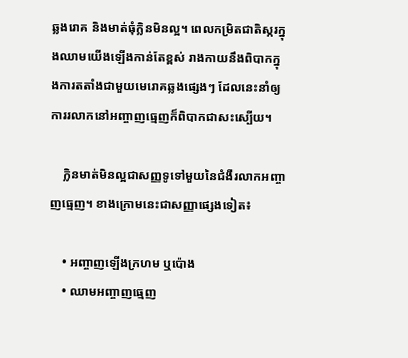ឆ្លងរោគ និងមាត់ធុំក្លិនមិនល្អ។ ពេលកម្រិតជាតិស្ករក្នុងឈាមយើងឡើងកាន់តែខ្ពស់ រាងកាយនឹងពិបាកក្នុងការតតាំងជាមួយមេរោគឆ្លងផ្សេងៗ ដែលនេះនាំឲ្យការរលាកនៅអញ្ចាញធ្មេញក៏ពិបាកជាសះស្បើយ។

    ក្លិនមាត់មិនល្អជាសញ្ញទូទៅមួយនៃជំងឺរលាកអញ្ចាញធ្មេញ។ ខាងក្រោមនេះជាសញ្ញាផ្សេងទៀត៖

    • អញ្ចាញឡើងក្រហម ឬប៉ោង
    • ឈាមអញ្ចាញធ្មេញ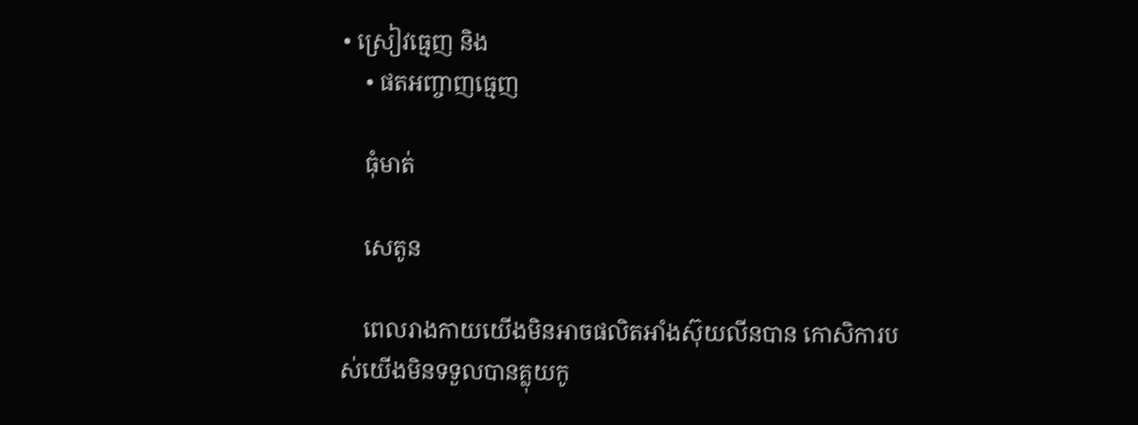• ស្រៀវធ្មេញ និង
    • ផតអញ្ចាញធ្មេញ

    ធុំមាត់

    សេតូន

    ពេលរាងកាយយើងមិនអាចផលិតអាំងស៊ុយលីនបាន កោសិការបស់យើងមិនទទួលបានគ្លុយកូ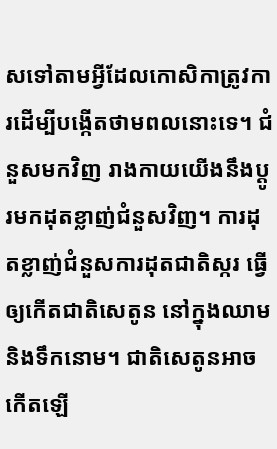សទៅតាមអ្វីដែលកោសិកាត្រូវការដើម្បីបង្កើតថាមពលនោះទេ។ ជំនួសមកវិញ រាងកាយយើងនឹងប្ដូរមកដុតខ្លាញ់ជំនួសវិញ។ ការដុតខ្លាញ់ជំនួសការដុតជាតិស្ករ ធ្វើឲ្យកើតជាតិសេតូន នៅក្នុងឈាម និងទឹកនោម។ ជាតិសេតូនអាចកើតឡើ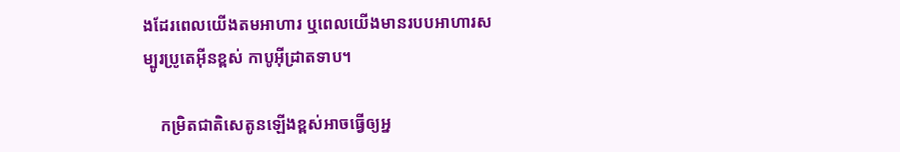ងដែរពេលយើងតមអាហារ ឬពេលយើងមានរបបអាហារសម្បូរប្រូតេអ៊ីនខ្ពស់ កាបូអ៊ីដ្រាតទាប។

    កម្រិតជាតិសេតូនឡើងខ្ពស់អាចធ្វើឲ្យអ្ន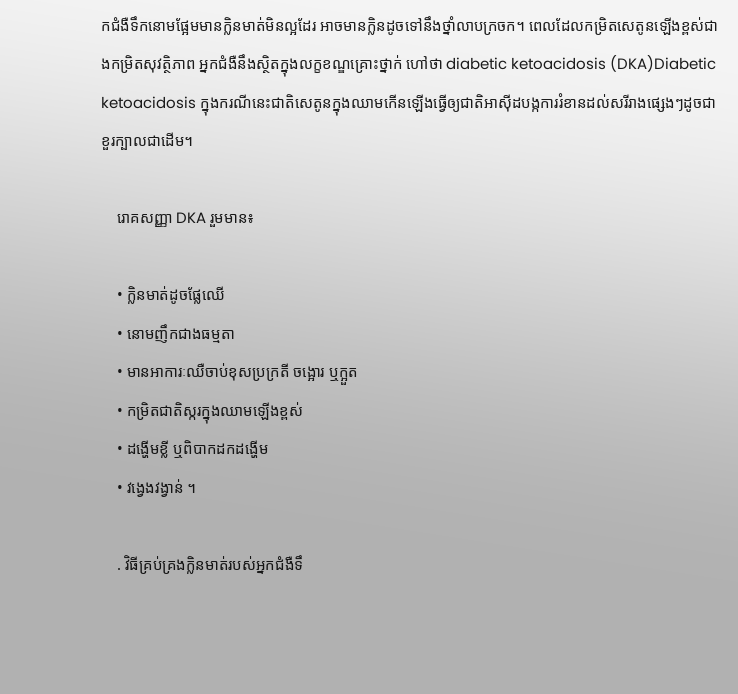កជំងឺទឹកនោមផ្អែមមានក្លិនមាត់មិនល្អដែរ អាចមានក្លិនដូចទៅនឹងថ្នាំលាបក្រចក។ ពេលដែលកម្រិតសេតូនឡើងខ្ពស់ជាងកម្រិតសុវត្ថិភាព អ្នកជំងឺនឹងស្ថិតក្នុងលក្ខខណ្ឌគ្រោះថ្នាក់ ហៅថា diabetic ketoacidosis (DKA)Diabetic ketoacidosis ក្នុងករណីនេះជាតិសេតូនក្នុងឈាមកើនឡើងធ្វើឲ្យជាតិអាស៊ីដបង្កការរំខានដល់សរីរាងផ្សេងៗដូចជាខួរក្បាលជាដើម។

    រោគសញ្ញា DKA រួមមាន៖

    • ក្លិនមាត់ដូចផ្លែឈើ
    • នោមញឹកជាងធម្មតា
    • មានអាការៈឈឺចាប់ខុសប្រក្រតី ចង្អោរ ឬក្អួត
    • កម្រិតជាតិស្ករក្នុងឈាមឡើងខ្ពស់
    • ដង្ហើមខ្លី ឬពិបាកដកដង្ហើម
    • វង្វេងវង្វាន់ ។

    . វិធីគ្រប់គ្រងក្លិនមាត់របស់អ្នកជំងឺទឹ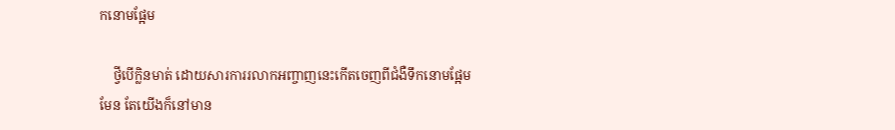កនោមផ្អែម

    ថ្វីបើក្លិនមាត់ ដោយសារការរលាកអញ្ចាញនេះកើតចេញពីជំងឺទឹកនោមផ្អែមមែន តែយើងក៏នៅមាន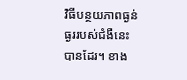វិធីបន្ថយភាពធ្ងន់ធ្ងររបស់ជំងឺនេះបានដែរ។ ខាង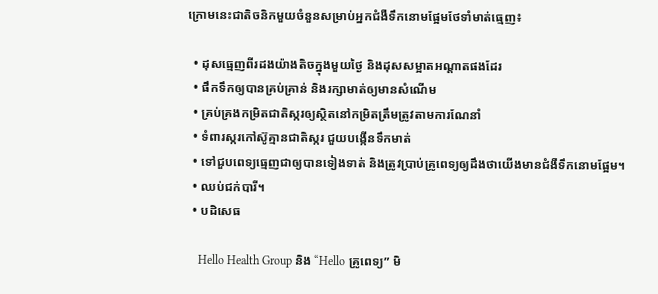ក្រោមនេះជាតិចនិកមួយចំនួនសម្រាប់អ្នកជំងឺទឹកនោមផ្អែមថែទាំមាត់ធ្មេញ៖

  • ដុសធ្មេញពីរដងយ៉ាងតិចក្នុងមួយថ្ងៃ និងដុសសម្អាតអណ្ដាតផងដែរ
  • ផឹកទឹកឲ្យបានគ្រប់គ្រាន់ និងរក្សាមាត់ឲ្យមានសំណើម
  • គ្រប់គ្រងកម្រិតជាតិស្ករឲ្យស្ថិតនៅកម្រិតត្រឹមត្រូវតាមការណែនាំ
  • ទំពារស្ករកៅស៊ូគ្មានជាតិស្ករ ជួយបង្កើនទឹកមាត់
  • ទៅជួបពេទ្យធ្មេញជាឲ្យបានទៀងទាត់ និងត្រូវប្រាប់គូ្រពេទ្យឲ្យដឹងថាយើងមានជំងឺទឹកនោមផ្អែម។
  • ឈប់ជក់បារី។
  • បដិសេធ

    Hello Health Group និង “Hello គ្រូពេទ្យ” មិ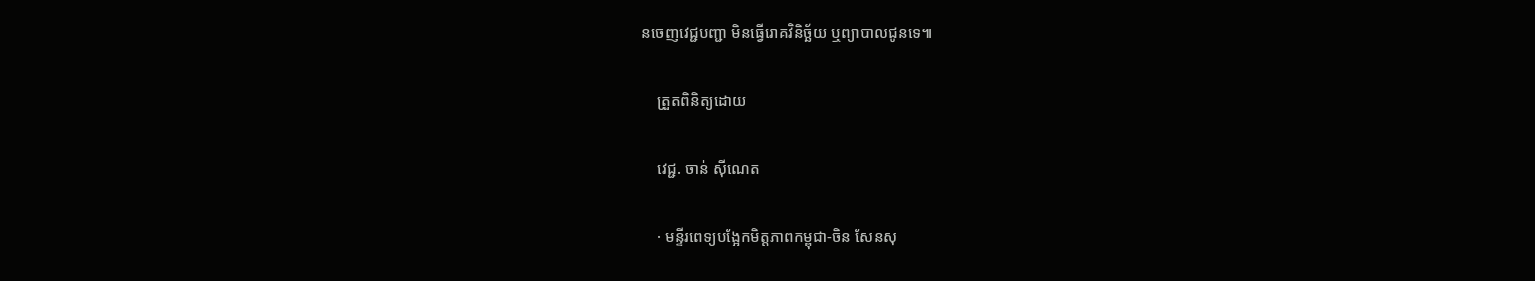នចេញវេជ្ជបញ្ជា មិនធ្វើរោគវិនិច្ឆ័យ ឬព្យាបាលជូនទេ៕

    ត្រួតពិនិត្យដោយ

    វេជ្ជ. ចាន់ ស៊ីណេត

    · មន្ទីរពេទ្យបង្អែកមិត្តភាពកម្ពុជា-ចិន សែនសុ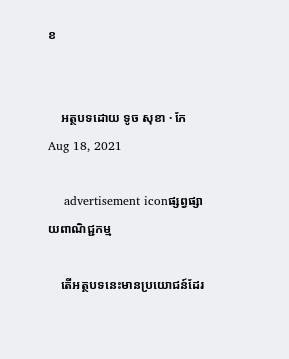ខ


    អត្ថបទដោយ ទូច សុខា · កែ Aug 18, 2021

    advertisement iconផ្សព្វផ្សាយពាណិជ្ជកម្ម

    តើអត្ថបទនេះមានប្រយោជន៍ដែរ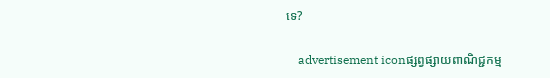ទេ?

    advertisement iconផ្សព្វផ្សាយពាណិជ្ជកម្ម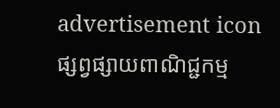advertisement iconផ្សព្វផ្សាយពាណិជ្ជកម្ម